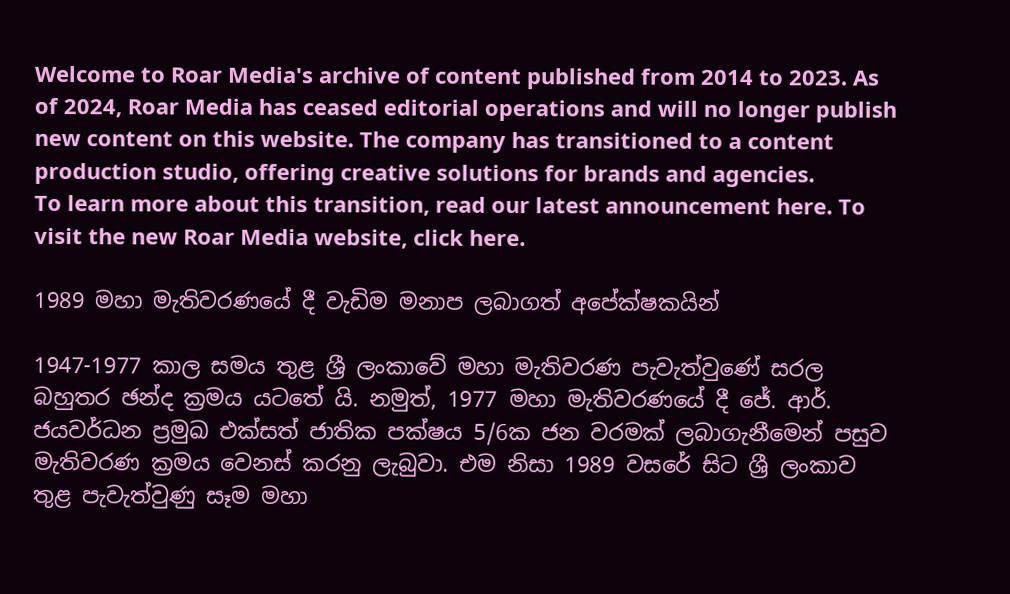Welcome to Roar Media's archive of content published from 2014 to 2023. As of 2024, Roar Media has ceased editorial operations and will no longer publish new content on this website. The company has transitioned to a content production studio, offering creative solutions for brands and agencies.
To learn more about this transition, read our latest announcement here. To visit the new Roar Media website, click here.

1989 මහා මැතිවරණයේ දී වැඩිම මනාප ලබාගත් අපේක්ෂකයින්

1947-1977 කාල සමය තුළ ශ්‍රී ලංකාවේ මහා මැතිවරණ පැවැත්වුණේ සරල බහුතර ඡන්ද ක්‍රමය යටතේ යි. නමුත්, 1977 මහා මැතිවරණයේ දී ජේ. ආර්. ජයවර්ධන ප්‍රමුඛ එක්සත් ජාතික පක්ෂය 5/6ක ජන වරමක් ලබාගැනීමෙන් පසුව මැතිවරණ ක්‍රමය වෙනස් කරනු ලැබුවා. එම නිසා 1989 වසරේ සිට ශ්‍රී ලංකාව තුළ පැවැත්වුණු සෑම මහා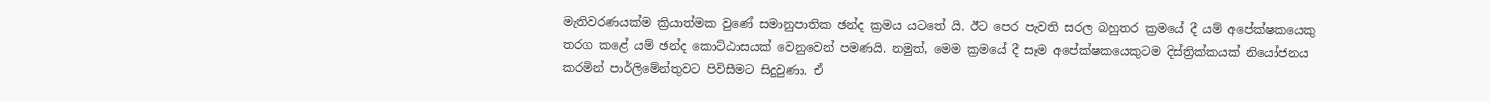මැතිවරණයක්ම ක්‍රියාත්මක වුණේ සමානුපාතික ඡන්ද ක්‍රමය යටතේ යි. ඊට පෙර පැවති සරල බහුතර ක්‍රමයේ දී යම් අපේක්ෂකයෙකු තරග කළේ යම් ඡන්ද කොට්ඨාසයක් වෙනුවෙන් පමණයි. නමුත්, මෙම ක්‍රමයේ දී සෑම අපේක්ෂකයෙකුටම දිස්ත්‍රික්කයක් නියෝජනය කරමින් පාර්ලිමේන්තුවට පිවිසීමට සිදුවුණා. ඒ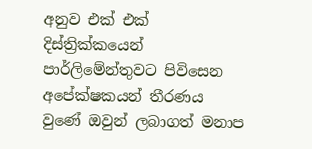අනුව එක් එක් දිස්ත්‍රික්කයෙන් පාර්ලිමේන්තුවට පිවිසෙන අපේක්ෂකයන් තීරණය වුණේ ඔවුන් ලබාගත් මනාප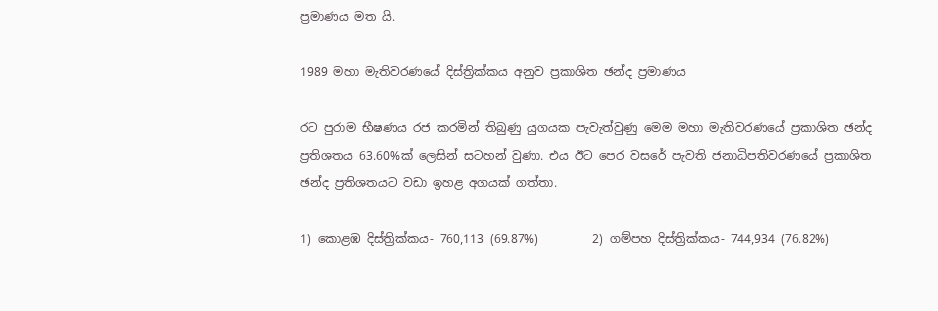ප්‍රමාණය මත යි.

1989 මහා මැතිවරණයේ දිස්ත්‍රික්කය අනුව ප්‍රකාශිත ඡන්ද ප්‍රමාණය

රට පුරාම භීෂණය රජ කරමින් තිබුණු යුගයක පැවැත්වුණු මෙම මහා මැතිවරණයේ ප්‍රකාශිත ඡන්ද ප්‍රතිශතය 63.60%ක් ලෙසින් සටහන් වුණා. එය ඊට පෙර වසරේ පැවති ජනාධිපතිවරණයේ ප්‍රකාශිත ඡන්ද ප්‍රතිශතයට වඩා ඉහළ අගයක් ගත්තා.

1) කොළඹ දිස්ත්‍රික්කය- 760,113 (69.87%)         2) ගම්පහ දිස්ත්‍රික්කය- 744,934 (76.82%)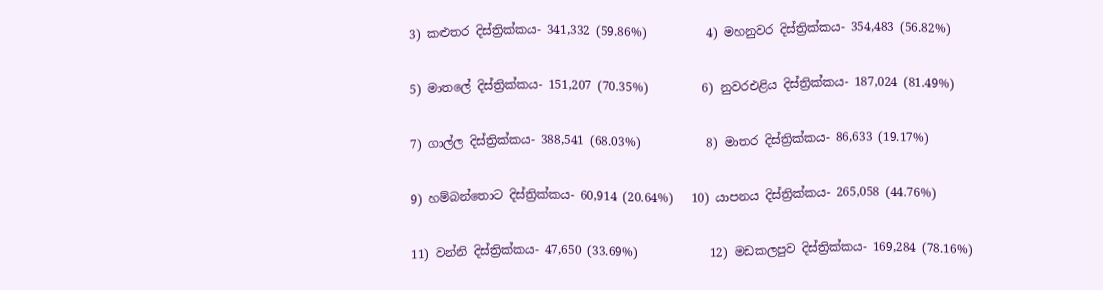3) කළුතර දිස්ත්‍රික්කය- 341,332 (59.86%)          4) මහනුවර දිස්ත්‍රික්කය- 354,483 (56.82%)

5) මාතලේ දිස්ත්‍රික්කය- 151,207 (70.35%)         6) නුවරඑළිය දිස්ත්‍රික්කය- 187,024 (81.49%)

7) ගාල්ල දිස්ත්‍රික්කය- 388,541 (68.03%)           8) මාතර දිස්ත්‍රික්කය- 86,633 (19.17%)

9) හම්බන්තොට දිස්ත්‍රික්කය- 60,914 (20.64%)   10) යාපනය දිස්ත්‍රික්කය- 265,058 (44.76%)

11) වන්නි දිස්ත්‍රික්කය- 47,650 (33.69%)            12) මඩකලපුව දිස්ත්‍රික්කය- 169,284 (78.16%)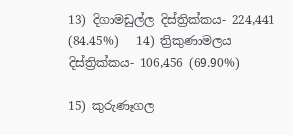13) දිගාමඩුල්ල දිස්ත්‍රික්කය- 224,441 (84.45%)   14) ත්‍රිකුණාමලය දිස්ත්‍රික්කය- 106,456 (69.90%)

15) කුරුණෑගල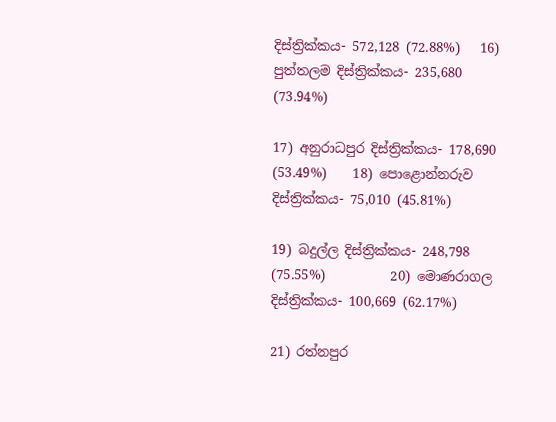දිස්ත්‍රික්කය- 572,128 (72.88%)   16) පුත්තලම දිස්ත්‍රික්කය- 235,680 (73.94%)

17) අනුරාධපුර දිස්ත්‍රික්කය- 178,690 (53.49%)    18) පොළොන්නරුව දිස්ත්‍රික්කය- 75,010 (45.81%)

19) බදුල්ල දිස්ත්‍රික්කය- 248,798 (75.55%)          20) මොණරාගල දිස්ත්‍රික්කය- 100,669 (62.17%)

21) රත්නපුර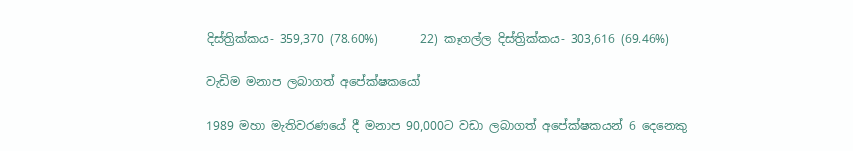දිස්ත්‍රික්කය- 359,370 (78.60%)       22) කෑගල්ල දිස්ත්‍රික්කය- 303,616 (69.46%)

වැඩිම මනාප ලබාගත් අපේක්ෂකයෝ

1989 මහා මැතිවරණයේ දී මනාප 90,000ට වඩා ලබාගත් අපේක්ෂකයන් 6 දෙනෙකු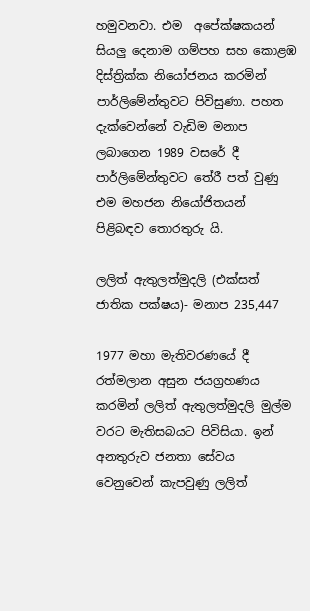හමුවනවා. එම  අපේක්ෂකයන් සියලු දෙනාම ගම්පහ සහ කොළඹ දිස්ත්‍රික්ක නියෝජනය කරමින් පාර්ලිමේන්තුවට පිවිසුණා. පහත දැක්වෙන්නේ වැඩිම මනාප ලබාගෙන 1989 වසරේ දී පාර්ලිමේන්තුවට තේරී පත් වුණු එම මහජන නියෝජිතයන් පිළිබඳව තොරතුරු යි.

ලලිත් ඇතුලත්මුදලි (එක්සත් ජාතික පක්ෂය)- මනාප 235,447

1977 මහා මැතිවරණයේ දී රත්මලාන අසුන ජයග්‍රහණය කරමින් ලලිත් ඇතුලත්මුදලි මුල්ම වරට මැතිසබයට පිවිසියා. ඉන් අනතුරුව ජනතා සේවය වෙනුවෙන් කැපවුණු ලලිත්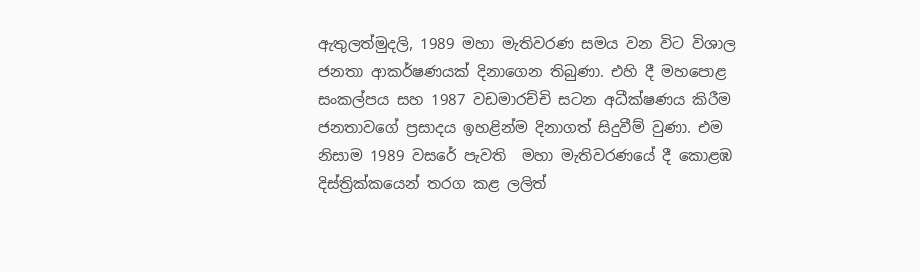ඇතුලත්මුදලි, 1989 මහා මැතිවරණ සමය වන විට විශාල ජනතා ආකර්ෂණයක් දිනාගෙන තිබුණා. එහි දී මහපොළ සංකල්පය සහ 1987 වඩමාරච්චි සටන අධීක්ෂණය කිරීම ජනතාවගේ ප්‍රසාදය ඉහළින්ම දිනාගත් සිදුවීම් වුණා. එම නිසාම 1989 වසරේ පැවති  මහා මැතිවරණයේ දී කොළඹ දිස්ත්‍රික්කයෙන් තරග කළ ලලිත්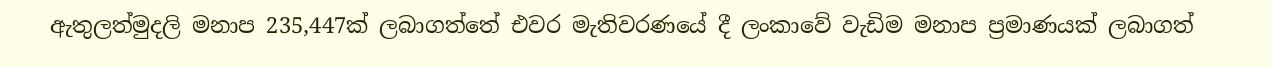ඇතුලත්මුදලි මනාප 235,447ක් ලබාගත්තේ එවර මැතිවරණයේ දී ලංකාවේ වැඩිම මනාප ප්‍රමාණයක් ලබාගත්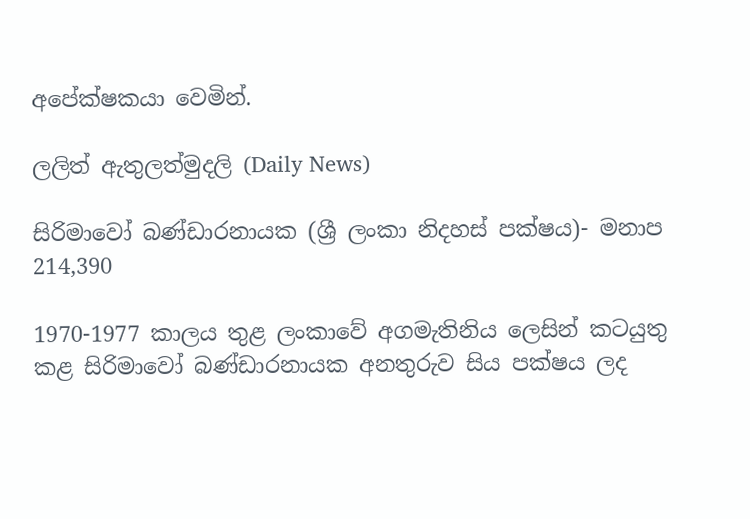අපේක්ෂකයා වෙමින්.

ලලිත් ඇතුලත්මුදලි (Daily News)

සිරිමාවෝ බණ්ඩාරනායක (ශ්‍රී ලංකා නිදහස් පක්ෂය)- මනාප 214,390

1970-1977 කාලය තුළ ලංකාවේ අගමැතිනිය ලෙසින් කටයුතු කළ සිරිමාවෝ බණ්ඩාරනායක අනතුරුව සිය පක්ෂය ලද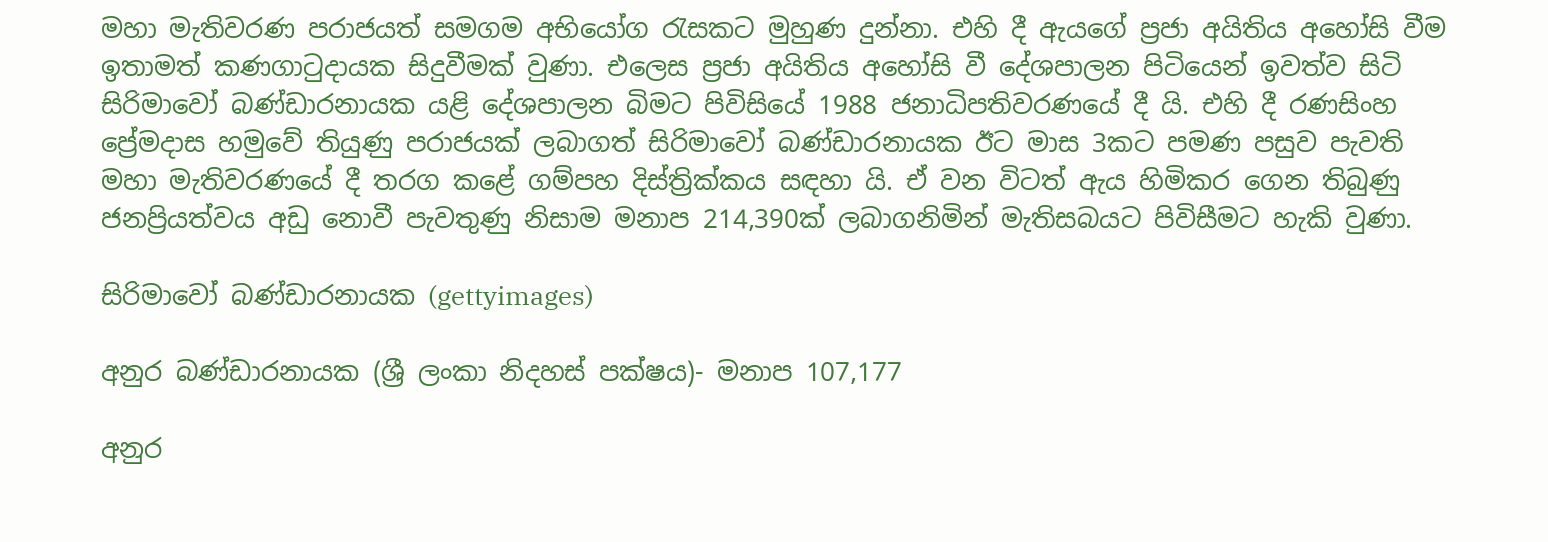මහා මැතිවරණ පරාජයත් සමගම අභියෝග රැසකට මුහුණ දුන්නා. එහි දී ඇයගේ ප්‍රජා අයිතිය අහෝසි වීම ඉතාමත් කණගාටුදායක සිදුවීමක් වුණා. එලෙස ප්‍රජා අයිතිය අහෝසි වී දේශපාලන පිටියෙන් ඉවත්ව සිටි සිරිමාවෝ බණ්ඩාරනායක යළි දේශපාලන බිමට පිවිසියේ 1988 ජනාධිපතිවරණයේ දී යි. එහි දී රණසිංහ ප්‍රේමදාස හමුවේ තියුණු පරාජයක් ලබාගත් සිරිමාවෝ බණ්ඩාරනායක ඊට මාස 3කට පමණ පසුව පැවති මහා මැතිවරණයේ දී තරග කළේ ගම්පහ දිස්ත්‍රික්කය සඳහා යි. ඒ වන විටත් ඇය හිමිකර ගෙන තිබුණු ජනප්‍රියත්වය අඩු නොවී පැවතුණු නිසාම මනාප 214,390ක් ලබාගනිමින් මැතිසබයට පිවිසීමට හැකි වුණා.

සිරිමාවෝ බණ්ඩාරනායක (gettyimages)

අනුර බණ්ඩාරනායක (ශ්‍රී ලංකා නිදහස් පක්ෂය)- මනාප 107,177

අනුර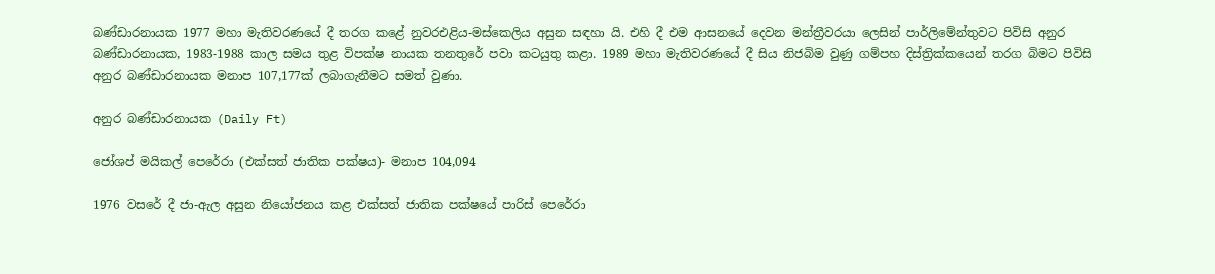බණ්ඩාරනායක 1977 මහා මැතිවරණයේ දී තරග කළේ නුවරඑළිය-මස්කෙලිය අසුන සඳහා යි. එහි දී එම ආසනයේ දෙවන මන්ත්‍රීවරයා ලෙසින් පාර්ලිමේන්තුවට පිවිසි අනුර බණ්ඩාරනායක, 1983-1988 කාල සමය තුළ විපක්ෂ නායක තනතුරේ පවා කටයුතු කළා. 1989 මහා මැතිවරණයේ දී සිය නිජබිම වුණු ගම්පහ දිස්ත්‍රික්කයෙන් තරග බිමට පිවිසි අනුර බණ්ඩාරනායක මනාප 107,177ක් ලබාගැනීමට සමත් වුණා.

අනුර බණ්ඩාරනායක (Daily Ft)

ජෝශප් මයිකල් පෙරේරා (එක්සත් ජාතික පක්ෂය)- මනාප 104,094

1976 වසරේ දී ජා-ඇල අසුන නියෝජනය කළ එක්සත් ජාතික පක්ෂයේ පාරිස් පෙරේරා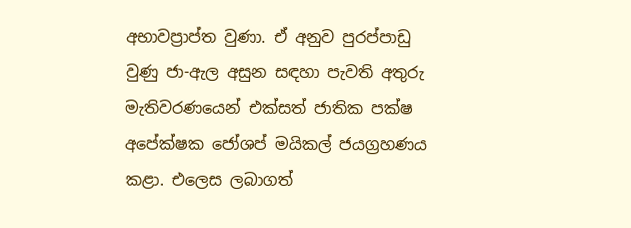අභාවප්‍රාප්ත වුණා. ඒ අනුව පුරප්පාඩු වුණු ජා-ඇල අසුන සඳහා පැවති අතුරු මැතිවරණයෙන් එක්සත් ජාතික පක්ෂ අපේක්ෂක ජෝශප් මයිකල් ජයග්‍රහණය කළා. එලෙස ලබාගත්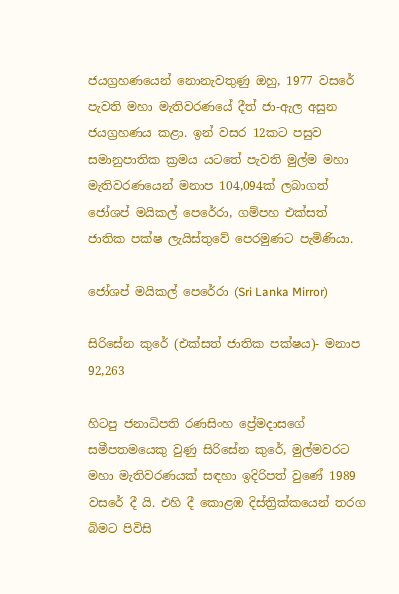ජයග්‍රහණයෙන් නොනැවතුණු ඔහු, 1977 වසරේ පැවති මහා මැතිවරණයේ දීත් ජා-ඇල අසුන ජයග්‍රහණය කළා. ඉන් වසර 12කට පසුව සමානුපාතික ක්‍රමය යටතේ පැවති මුල්ම මහා මැතිවරණයෙන් මනාප 104,094ක් ලබාගත් ජෝශප් මයිකල් පෙරේරා, ගම්පහ එක්සත් ජාතික පක්ෂ ලැයිස්තුවේ පෙරමුණට පැමිණියා.

ජෝශප් මයිකල් පෙරේරා (Sri Lanka Mirror)

සිරිසේන කුරේ (එක්සත් ජාතික පක්ෂය)- මනාප 92,263

හිටපු ජනාධිපති රණසිංහ ප්‍රේමදාසගේ සමීපතමයෙකු වුණු සිරිසේන කුරේ, මුල්මවරට මහා මැතිවරණයක් සඳහා ඉදිරිපත් වුණේ 1989 වසරේ දී යි. එහි දී කොළඹ දිස්ත්‍රික්කයෙන් තරග බිමට පිවිසි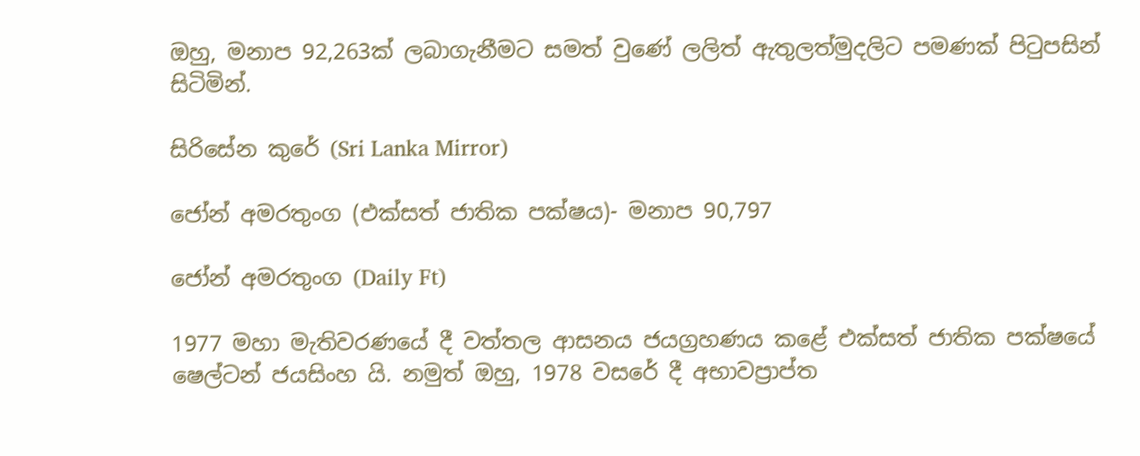ඔහු, මනාප 92,263ක් ලබාගැනීමට සමත් වුණේ ලලිත් ඇතුලත්මුදලිට පමණක් පිටුපසින් සිටිමින්.

සිරිසේන කුරේ (Sri Lanka Mirror)

ජෝන් අමරතුංග (එක්සත් ජාතික පක්ෂය)- මනාප 90,797

ජෝන් අමරතුංග (Daily Ft)

1977 මහා මැතිවරණයේ දී වත්තල ආසනය ජයග්‍රහණය කළේ එක්සත් ජාතික පක්ෂයේ ෂෙල්ටන් ජයසිංහ යි. නමුත් ඔහු, 1978 වසරේ දී අභාවප්‍රාප්ත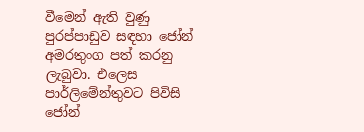වීමෙන් ඇති වුණු පුරප්පාඩුව සඳහා ජෝන් අමරතුංග පත් කරනු ලැබුවා. එලෙස පාර්ලිමේන්තුවට පිවිසි ජෝන්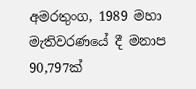අමරතුංග, 1989 මහා මැතිවරණයේ දී මනාප 90,797ක්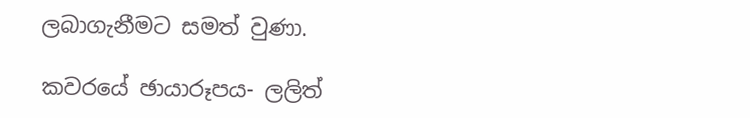ලබාගැනීමට සමත් වුණා.

කවරයේ ඡායාරූපය- ලලිත්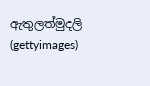ඇතුලත්මුදලි (gettyimages)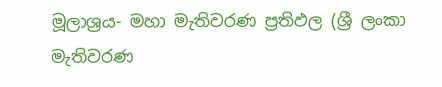මූලාශ්‍රය- මහා මැතිවරණ ප්‍රතිඵල (ශ්‍රී ලංකා මැතිවරණ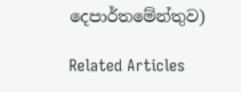දෙපාර්තමේන්තුව)

Related Articles